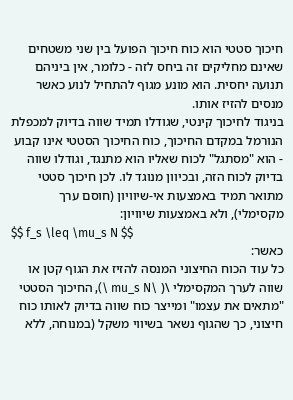חיכוך סטטי הוא כוח חיכוך הפועל בין שני משטחים שאינם מחליקים זה ביחס לזה - כלומר, אין ביניהם תנועה יחסית. הוא מונע מגוף להתחיל לנוע כאשר מנסים להזיז אותו.
בניגוד לחיכוך קינטי, שגודלו תמיד שווה בדיוק למכפלת הנורמל במקדם החיכוך, כוח החיכוך הסטטי אינו קבוע - הוא "מסתגל" לכוח שאליו הוא מתנגד, וגודלו שווה בדיוק לכוח הזה, ובכיוון מנוגד לו. לכן חיכוך סטטי מתואר תמיד באמצעות אי-שיוויון (חוסם ערך מקסימלי), ולא באמצעות שיוויון:
$$ f_s \leq \mu_s N $$
כאשר:
כל עוד הכוח החיצוני המנסה להזיז את הגוף קטן או שווה לערך המקסימלי \( \mu_s N \), החיכוך הסטטי "מתאים את עצמו" ומייצר כוח שווה בדיוק לאותו כוח חיצוני, כך שהגוף נשאר בשיווי משקל (במנוחה, ללא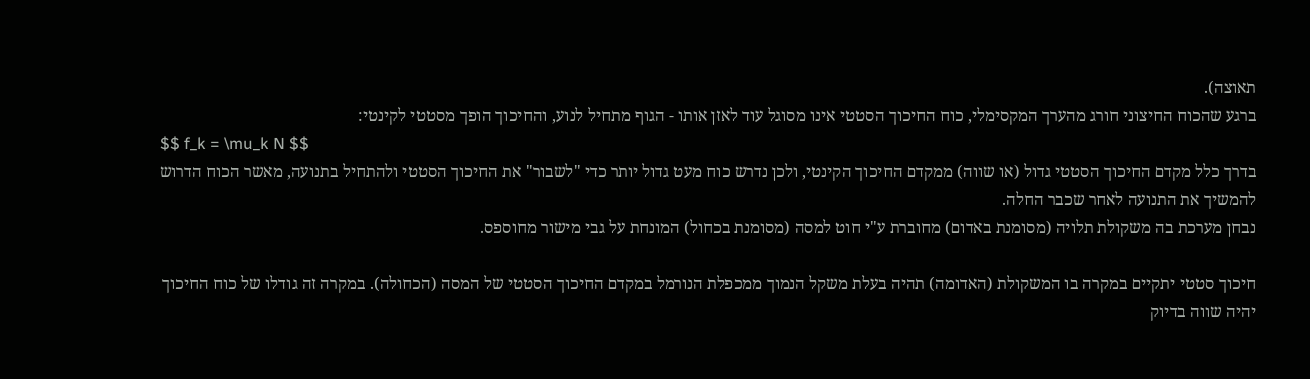תאוצה).
ברגע שהכוח החיצוני חורג מהערך המקסימלי, כוח החיכוך הסטטי אינו מסוגל עוד לאזן אותו - הגוף מתחיל לנוע, והחיכוך הופך מסטטי לקינטי:
$$ f_k = \mu_k N $$
בדרך כלל מקדם החיכוך הסטטי גדול (או שווה) ממקדם החיכוך הקינטי, ולכן נדרש כוח מעט גדול יותר כדי "לשבור" את החיכוך הסטטי ולהתחיל בתנועה, מאשר הכוח הדרוש להמשיך את התנועה לאחר שכבר החלה.
נבחן מערכת בה משקולת תלויה (מסומנת באדום) מחוברת ע"י חוט למסה (מסומנת בכחול) המונחת על גבי מישור מחוספס.

חיכוך סטטי יתקיים במקרה בו המשקולת (האדומה) תהיה בעלת משקל הנמוך ממכפלת הנורמל במקדם החיכוך הסטטי של המסה (הכחולה). במקרה זה גודלו של כוח החיכוך יהיה שווה בדיוק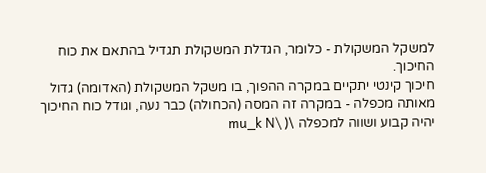למשקל המשקולת - כלומר, הגדלת המשקולת תגדיל בהתאם את כוח החיכוך.
חיכוך קינטי יתקיים במקרה ההפוך, בו משקל המשקולת (האדומה) גדול מאותה מכפלה - במקרה זה המסה (הכחולה) כבר נעה, וגודל כוח החיכוך יהיה קבוע ושווה למכפלה \( \mu_k N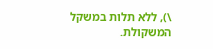\), ללא תלות במשקל המשקולת.